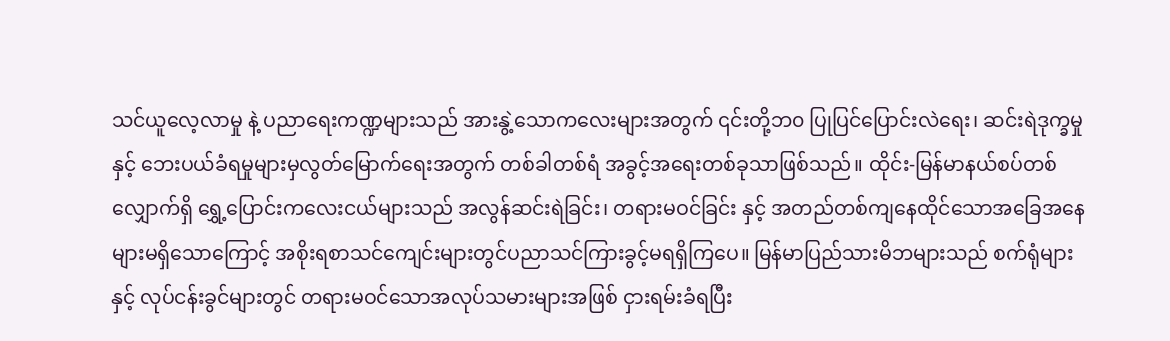သင်ယူလေ့လာမှု နဲ့ ပညာရေးကဏ္ဍများသည် အားနွဲ့သောကလေးများအတွက် ၎င်းတို့ဘ၀ ပြုပြင်ပြောင်းလဲရေး၊ ဆင်းရဲဒုက္ခမှု နှင့် ဘေးပယ်ခံရမှုများမှလွတ်မြောက်ရေးအတွက် တစ်ခါတစ်ရံ အခွင့်အရေးတစ်ခုသာဖြစ်သည်။ ထိုင်း-မြန်မာနယ်စပ်တစ်လျှောက်ရှိ ရွှေ့ပြောင်းကလေးငယ်များသည် အလွန်ဆင်းရဲခြင်း၊ တရားမဝင်ခြင်း နှင့် အတည်တစ်ကျနေထိုင်သောအခြေအနေများမရှိသောကြောင့် အစိုးရစာသင်ကျေင်းများတွင်ပညာသင်ကြားခွင့်မရရှိကြပေ။ မြန်မာပြည်သားမိဘများသည် စက်ရုံများ နှင့် လုပ်ငန်းခွင်များတွင် တရားမဝင်သောအလုပ်သမားများအဖြစ် ငှားရမ်းခံရပြီး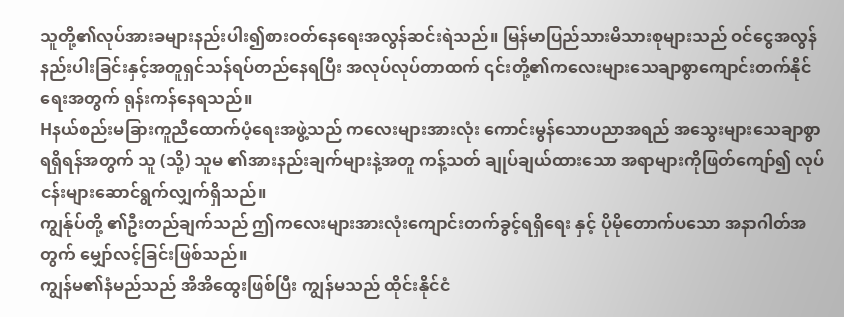သူတို့၏လုပ်အားခများနည်းပါး၍စားဝတ်နေရေးအလွန်ဆင်းရဲသည်။ မြန်မာပြည်သားမိသားစုများသည် ဝင်ငွေအလွန်နည်းပါးခြင်းနှင့်အတူရှင်သန်ရပ်တည်နေရပြီး အလုပ်လုပ်တာထက် ၎င်းတို့၏ကလေးများသေချာစွာကျောင်းတက်နိုင်ရေးအတွက် ရုန်းကန်နေရသည်။
Hနယ်စည်းမခြားကူညီထောက်ပံ့ရေးအဖွဲ့သည် ကလေးများအားလုံး ကောင်းမွန်သောပညာအရည် အသွေးများသေချာစွာရရှိရန်အတွက် သူ (သို့) သူမ ၏အားနည်းချက်များနဲ့အတူ ကန့်သတ် ချုပ်ချယ်ထားသော အရာများကိုဖြတ်ကျော်၍ လုပ်ငန်းများဆောင်ရွက်လျှက်ရှိသည်။
ကျွန်ုပ်တို့ ၏ဦးတည်ချက်သည် ဤကလေးများအားလုံးကျောင်းတက်ခွင့်ရရှိရေး နှင့် ပိုမိုတောက်ပသော အနာဂါတ်အတွက် မျှော်လင့်ခြင်းဖြစ်သည်။
ကျွန်မ၏နံမည်သည် အိအိထွေးဖြစ်ပြီး ကျွန်မသည် ထိုင်းနိုင်ငံ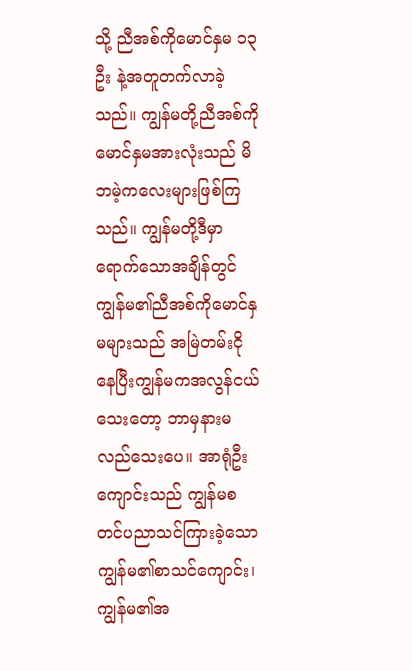သို့ ညီအစ်ကိုမောင်နှမ ၁၃ဦး နဲ့အတူတက်လာခဲ့သည်။ ကျွန်မတို့ညီအစ်ကိုမောင်နှမအားလုံးသည် မိဘမဲ့ကလေးများဖြစ်ကြ သည်။ ကျွန်မတို့ဒီမှာရောက်သောအချိန်တွင် ကျွန်မ၏ညီအစ်ကိုမောင်နှမများသည် အမြဲတမ်းငိုနေပြီးကျွန်မကအလွန်ငယ်သေးတော့ ဘာမှနားမလည်သေးပေ။ အာရုံဦးကျောင်းသည် ကျွန်မစတင်ပညာသင်ကြားခဲ့သော ကျွန်မ၏စာသင်ကျောင်း၊ ကျွန်မ၏အ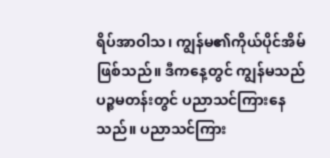ရိပ်အာဝါသ၊ ကျွန်မ၏ကိုယ်ပိုင်အိမ်ဖြစ်သည်။ ဒီကနေ့တွင် ကျွန်မသည် ပဉ္စမတန်းတွင် ပညာသင်ကြားနေသည်။ ပညာသင်ကြား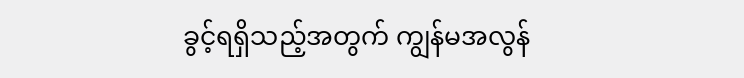ခွင့်ရရှိသည့်အတွက် ကျွန်မအလွန်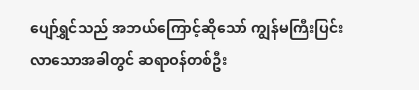ပျော်ရွှင်သည် အဘယ်ကြောင့်ဆိုသော် ကျွန်မကြီးပြင်းလာသောအခါတွင် ဆရာဝန်တစ်ဦး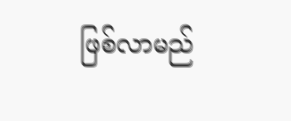ဖြစ်လာမည်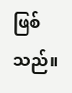ဖြစ်သည်။